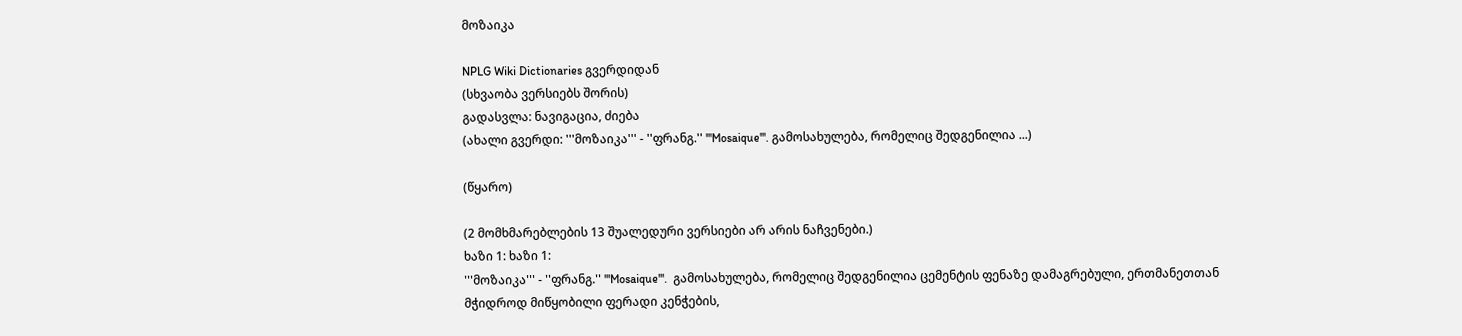მოზაიკა

NPLG Wiki Dictionaries გვერდიდან
(სხვაობა ვერსიებს შორის)
გადასვლა: ნავიგაცია, ძიება
(ახალი გვერდი: '''მოზაიკა''' - ''ფრანგ.'' '''Mosaique'''. გამოსახულება, რომელიც შედგენილია ...)

(წყარო)

(2 მომხმარებლების 13 შუალედური ვერსიები არ არის ნაჩვენები.)
ხაზი 1: ხაზი 1:
'''მოზაიკა''' - ''ფრანგ.'' '''Mosaique'''.  გამოსახულება, რომელიც შედგენილია ცემენტის ფენაზე დამაგრებული, ერთმანეთთან მჭიდროდ მიწყობილი ფერადი კენჭების,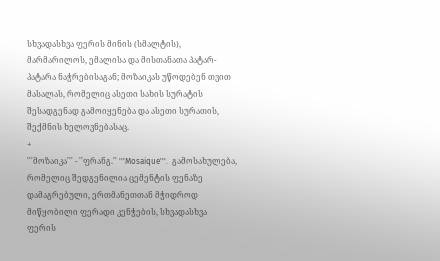სხვადასხვა ფერის მინის (სმალტის), მარმარილოს, ემალისა და მისთანათა პატარ-პატარა ნაჭრებისაგან; მოზაიკას უწოდებენ თვით მასალას, რომელიც ასეთი სახის სურატის შესადგენად გამოიყენება და ასეთი სურათის, შექმნის ხელოვნებასაც.
+
'''მოზაიკა''' - ''ფრანგ.'' '''Mosaique'''.  გამოსახულება, რომელიც შედგენილია ცემენტის ფენაზე დამაგრებული, ერთმანეთთან მჭიდროდ მიწყობილი ფერადი კენჭების, სხვადასხვა ფერის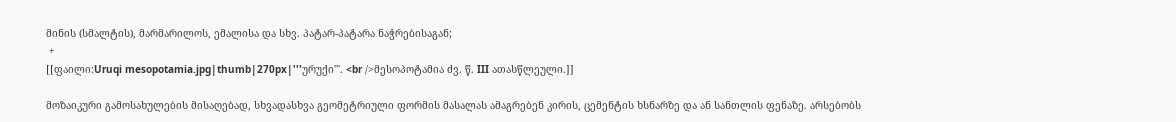მინის (სმალტის), მარმარილოს, ემალისა და სხვ. პატარ-პატარა ნაჭრებისაგან;
 +
[[ფაილი:Uruqi mesopotamia.jpg|thumb|270px|'''ურუქი'''. <br />მესოპოტამია ძვ. წ. III ათასწლეული.]]

მოზაიკური გამოსახულების მისაღებად, სხვადასხვა გეომეტრიული ფორმის მასალას ამაგრებენ კირის, ცემენტის ხსნარზე და ან სანთლის ფენაზე. არსებობს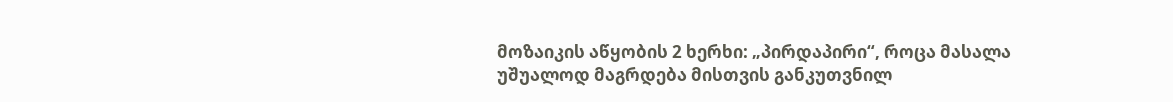მოზაიკის აწყობის 2 ხერხი: „პირდაპირი“, როცა მასალა უშუალოდ მაგრდება მისთვის განკუთვნილ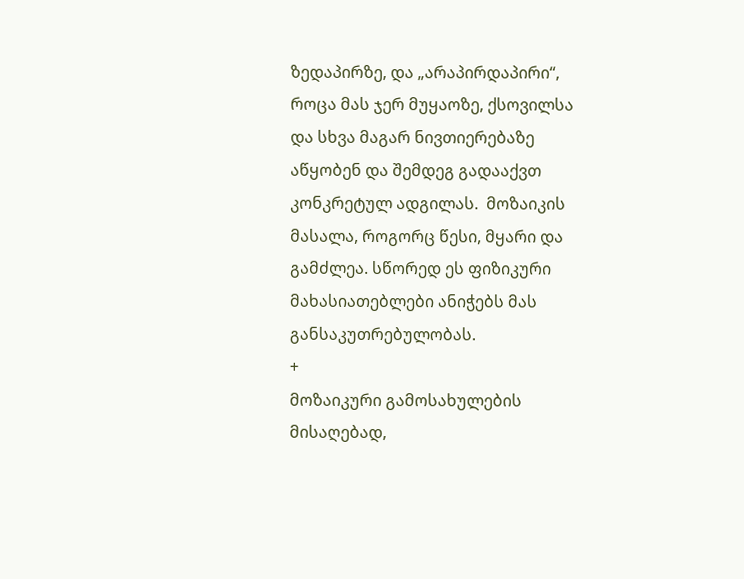ზედაპირზე, და „არაპირდაპირი“, როცა მას ჯერ მუყაოზე, ქსოვილსა და სხვა მაგარ ნივთიერებაზე აწყობენ და შემდეგ გადააქვთ კონკრეტულ ადგილას.  მოზაიკის მასალა, როგორც წესი, მყარი და გამძლეა. სწორედ ეს ფიზიკური მახასიათებლები ანიჭებს მას განსაკუთრებულობას.
+
მოზაიკური გამოსახულების მისაღებად,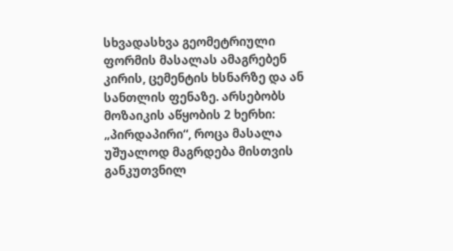სხვადასხვა გეომეტრიული ფორმის მასალას ამაგრებენ კირის, ცემენტის ხსნარზე და ან სანთლის ფენაზე. არსებობს მოზაიკის აწყობის 2 ხერხი: „პირდაპირი“, როცა მასალა უშუალოდ მაგრდება მისთვის განკუთვნილ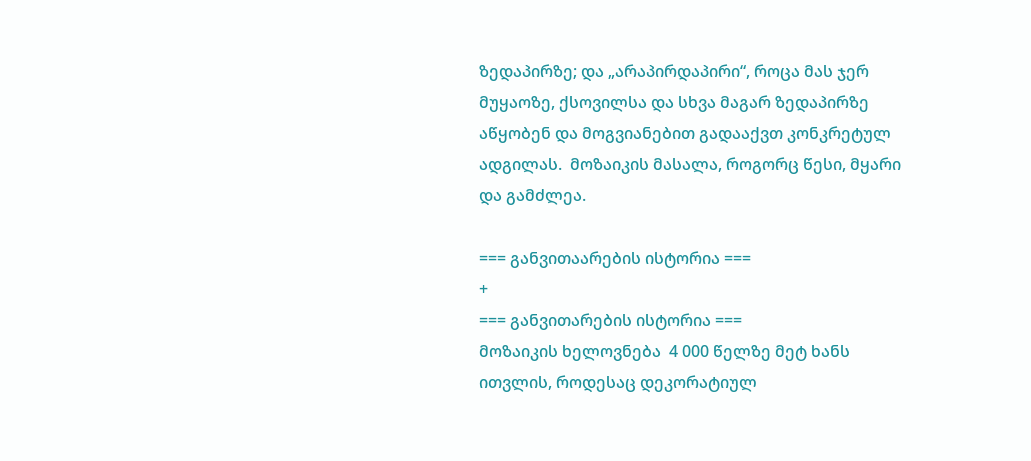ზედაპირზე; და „არაპირდაპირი“, როცა მას ჯერ მუყაოზე, ქსოვილსა და სხვა მაგარ ზედაპირზე აწყობენ და მოგვიანებით გადააქვთ კონკრეტულ ადგილას.  მოზაიკის მასალა, როგორც წესი, მყარი და გამძლეა.

=== განვითაარების ისტორია ===
+
=== განვითარების ისტორია ===
მოზაიკის ხელოვნება  4 000 წელზე მეტ ხანს ითვლის, როდესაც დეკორატიულ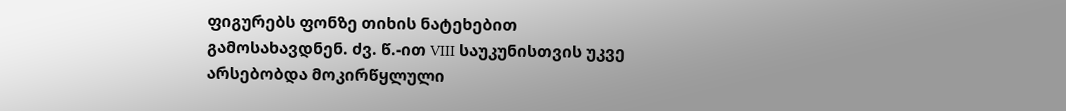ფიგურებს ფონზე თიხის ნატეხებით გამოსახავდნენ. ძვ. წ.-ით VIII საუკუნისთვის უკვე არსებობდა მოკირწყლული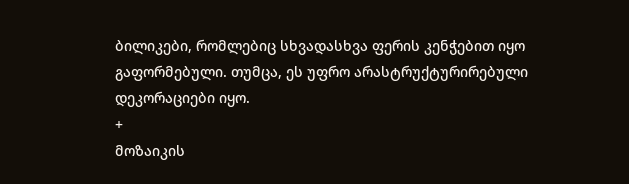ბილიკები, რომლებიც სხვადასხვა ფერის კენჭებით იყო გაფორმებული. თუმცა, ეს უფრო არასტრუქტურირებული დეკორაციები იყო.
+
მოზაიკის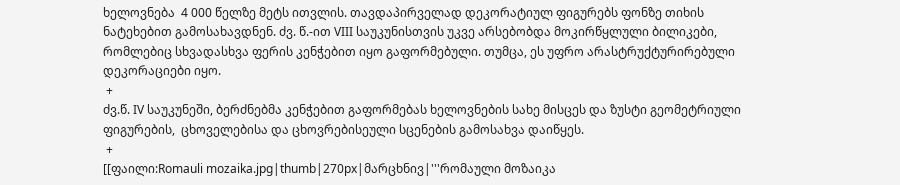ხელოვნება  4 000 წელზე მეტს ითვლის. თავდაპირველად დეკორატიულ ფიგურებს ფონზე თიხის ნატეხებით გამოსახავდნენ. ძვ. წ.-ით VIII საუკუნისთვის უკვე არსებობდა მოკირწყლული ბილიკები, რომლებიც სხვადასხვა ფერის კენჭებით იყო გაფორმებული. თუმცა, ეს უფრო არასტრუქტურირებული დეკორაციები იყო.
 +
ძვ.წ. IV საუკუნეში, ბერძნებმა კენჭებით გაფორმებას ხელოვნების სახე მისცეს და ზუსტი გეომეტრიული ფიგურების,  ცხოველებისა და ცხოვრებისეული სცენების გამოსახვა დაიწყეს.
 +
[[ფაილი:Romauli mozaika.jpg|thumb|270px|მარცხნივ|'''რომაული მოზაიკა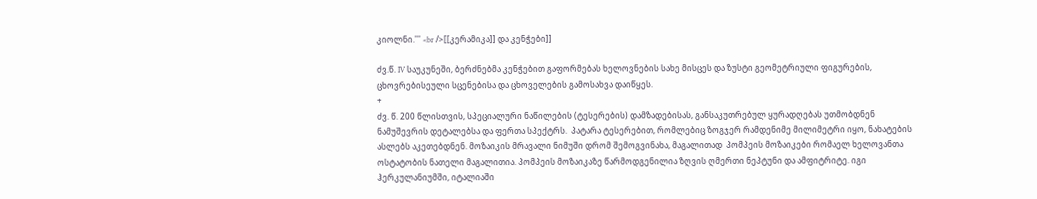კიოლნი.''' <br />[[კერამიკა]] და კენჭები]]

ძვ.წ. IV საუკუნეში, ბერძნებმა კენჭებით გაფორმებას ხელოვნების სახე მისცეს და ზუსტი გეომეტრიული ფიგურების,  ცხოვრებისეული სცენებისა და ცხოველების გამოსახვა დაიწყეს.
+
ძვ. წ. 200 წლისთვის, სპეციალური ნაწილების (ტესერების) დამზადებისას, განსაკუთრებულ ყურადღებას უთმობდნენ ნამუშევრის დეტალებსა და ფერთა სპექტრს.  პატარა ტესერებით, რომლებიც ზოგჯერ რამდენიმე მილიმეტრი იყო, ნახატების ასლებს აკეთებდნენ. მოზაიკის მრავალი ნიმუში დრომ შემოგვინახა, მაგალითად  პომპეის მოზაიკები რომაელ ხელოვანთა ოსტატობის ნათელი მაგალითია. პომპეის მოზაიკაზე წარმოდგენილია ზღვის ღმერთი ნეპტუნი და ამფიტრიტე. იგი ჰერკულანიუმში, იტალიაში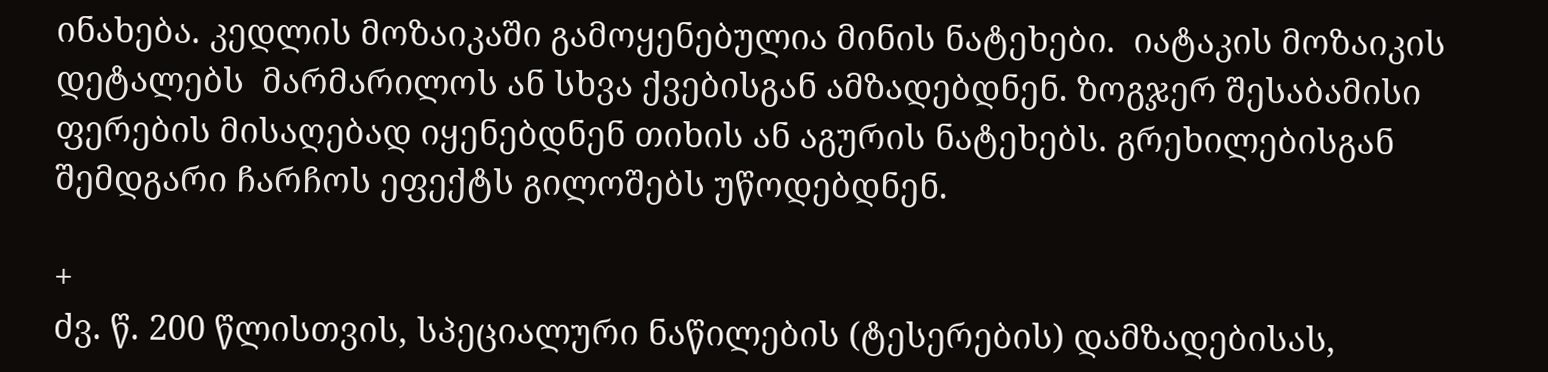ინახება. კედლის მოზაიკაში გამოყენებულია მინის ნატეხები.  იატაკის მოზაიკის დეტალებს  მარმარილოს ან სხვა ქვებისგან ამზადებდნენ. ზოგჯერ შესაბამისი ფერების მისაღებად იყენებდნენ თიხის ან აგურის ნატეხებს. გრეხილებისგან შემდგარი ჩარჩოს ეფექტს გილოშებს უწოდებდნენ.

+
ძვ. წ. 200 წლისთვის, სპეციალური ნაწილების (ტესერების) დამზადებისას,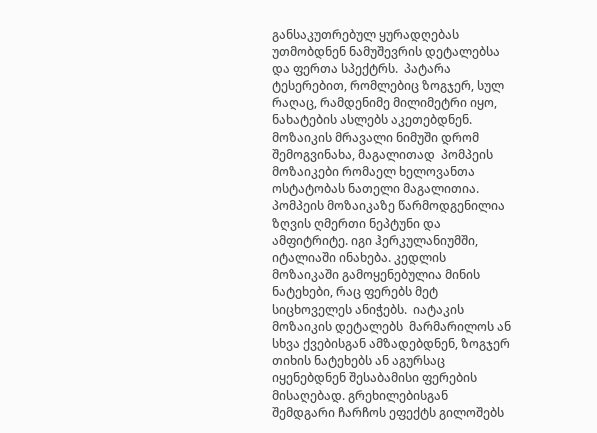განსაკუთრებულ ყურადღებას უთმობდნენ ნამუშევრის დეტალებსა და ფერთა სპექტრს.  პატარა ტესერებით, რომლებიც ზოგჯერ, სულ რაღაც, რამდენიმე მილიმეტრი იყო, ნახატების ასლებს აკეთებდნენ. მოზაიკის მრავალი ნიმუში დრომ შემოგვინახა, მაგალითად  პომპეის მოზაიკები რომაელ ხელოვანთა ოსტატობას ნათელი მაგალითია. პომპეის მოზაიკაზე წარმოდგენილია ზღვის ღმერთი ნეპტუნი და ამფიტრიტე. იგი ჰერკულანიუმში, იტალიაში ინახება. კედლის მოზაიკაში გამოყენებულია მინის ნატეხები, რაც ფერებს მეტ სიცხოველეს ანიჭებს.  იატაკის მოზაიკის დეტალებს  მარმარილოს ან სხვა ქვებისგან ამზადებდნენ, ზოგჯერ თიხის ნატეხებს ან აგურსაც იყენებდნენ შესაბამისი ფერების მისაღებად. გრეხილებისგან შემდგარი ჩარჩოს ეფექტს გილოშებს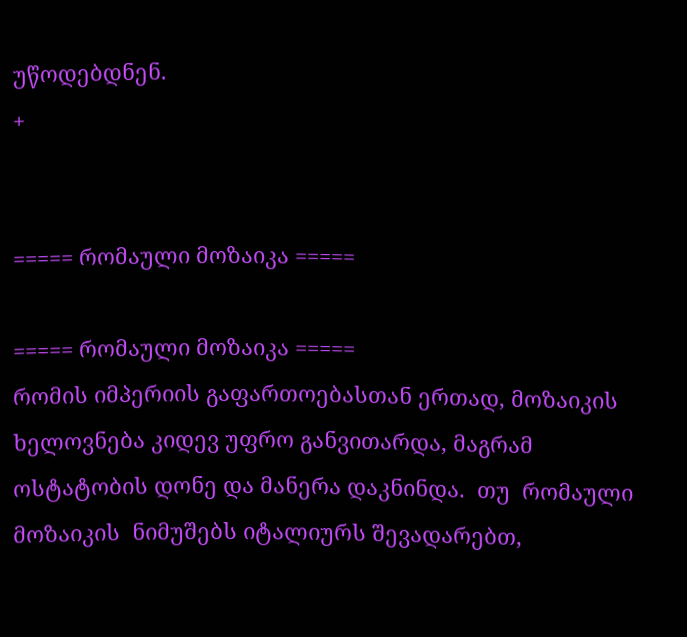უწოდებდნენ.
+


===== რომაული მოზაიკა =====

===== რომაული მოზაიკა =====
რომის იმპერიის გაფართოებასთან ერთად, მოზაიკის ხელოვნება კიდევ უფრო განვითარდა, მაგრამ ოსტატობის დონე და მანერა დაკნინდა.  თუ  რომაული მოზაიკის  ნიმუშებს იტალიურს შევადარებთ,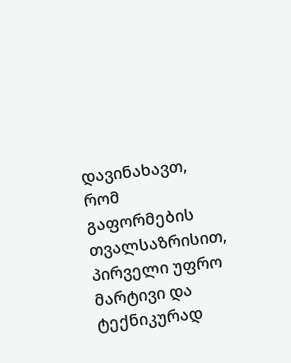დავინახავთ, რომ გაფორმების თვალსაზრისით, პირველი უფრო მარტივი და ტექნიკურად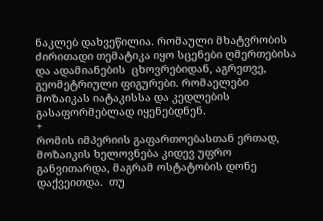ნაკლებ დახვეწილია. რომაული მხატვრობის ძირითადი თემატიკა იყო სცენები ღმერთებისა და ადამიანების  ცხოვრებიდან, აგრეთვე, გეომეტრიული ფიგურები. რომაელები მოზაიკას იატაკისსა და კედლების გასაფორმებლად იყენებდნენ.
+
რომის იმპერიის გაფართოებასთან ერთად, მოზაიკის ხელოვნება კიდევ უფრო განვითარდა, მაგრამ ოსტატობის დონე დაქვეითდა.  თუ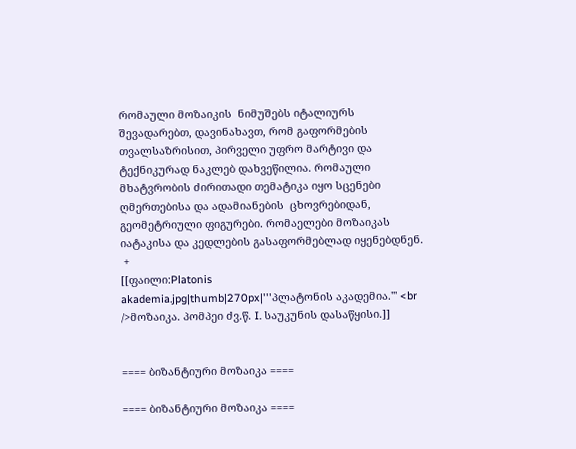რომაული მოზაიკის  ნიმუშებს იტალიურს შევადარებთ, დავინახავთ, რომ გაფორმების თვალსაზრისით, პირველი უფრო მარტივი და ტექნიკურად ნაკლებ დახვეწილია. რომაული მხატვრობის ძირითადი თემატიკა იყო სცენები ღმერთებისა და ადამიანების  ცხოვრებიდან, გეომეტრიული ფიგურები. რომაელები მოზაიკას იატაკისა და კედლების გასაფორმებლად იყენებდნენ.
 +
[[ფაილი:Platonis akademia.jpg|thumb|270px|'''პლატონის აკადემია.''' <br />მოზაიკა. პომპეი ძვ.წ. I. საუკუნის დასაწყისი.]]


==== ბიზანტიური მოზაიკა ====

==== ბიზანტიური მოზაიკა ====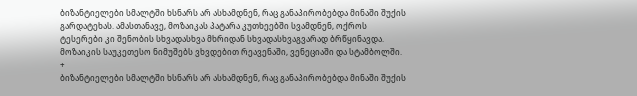ბიზანტიელები სმალტში ხსნარს არ ასხამდნენ, რაც განაპირობებდა მინაში შუქის გარდატეხას. ამასთანავე, მოზაიკას პატარა კუთხეებში სვამდნენ, ოქროს ტესერები კი შენობის სხვადასხვა მხრიდან სხვადასხვაგვარად ბრწყინავდა. მოზაიკის საუკეთესო ნიმუშებს ვხვდებით რეავენაში, ვენეციაში და სტამბოლში.
+
ბიზანტიელები სმალტში ხსნარს არ ასხამდნენ, რაც განაპირობებდა მინაში შუქის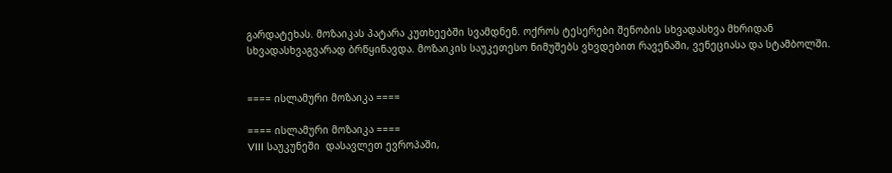გარდატეხას. მოზაიკას პატარა კუთხეებში სვამდნენ. ოქროს ტესერები შენობის სხვადასხვა მხრიდან სხვადასხვაგვარად ბრწყინავდა. მოზაიკის საუკეთესო ნიმუშებს ვხვდებით რავენაში, ვენეციასა და სტამბოლში.


==== ისლამური მოზაიკა ====

==== ისლამური მოზაიკა ====
VIII საუკუნეში  დასავლეთ ევროპაში,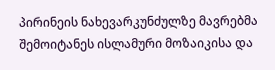პირინეის ნახევარკუნძულზე მავრებმა შემოიტანეს ისლამური მოზაიკისა და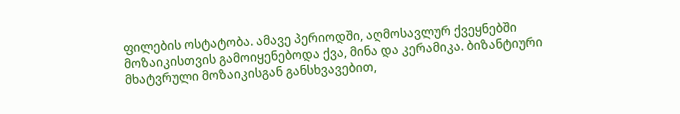ფილების ოსტატობა. ამავე პერიოდში, აღმოსავლურ ქვეყნებში მოზაიკისთვის გამოიყენებოდა ქვა, მინა და კერამიკა. ბიზანტიური მხატვრული მოზაიკისგან განსხვავებით,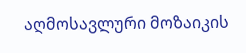აღმოსავლური მოზაიკის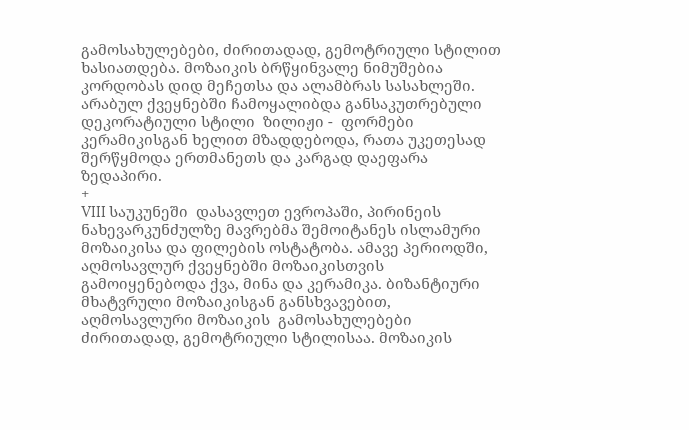გამოსახულებები, ძირითადად, გემოტრიული სტილით ხასიათდება. მოზაიკის ბრწყინვალე ნიმუშებია კორდობას დიდ მეჩეთსა და ალამბრას სასახლეში. არაბულ ქვეყნებში ჩამოყალიბდა განსაკუთრებული დეკორატიული სტილი  ზილიჟი -  ფორმები კერამიკისგან ხელით მზადდებოდა, რათა უკეთესად შერწყმოდა ერთმანეთს და კარგად დაეფარა ზედაპირი.
+
VIII საუკუნეში  დასავლეთ ევროპაში, პირინეის ნახევარკუნძულზე მავრებმა შემოიტანეს ისლამური მოზაიკისა და ფილების ოსტატობა. ამავე პერიოდში, აღმოსავლურ ქვეყნებში მოზაიკისთვის გამოიყენებოდა ქვა, მინა და კერამიკა. ბიზანტიური მხატვრული მოზაიკისგან განსხვავებით, აღმოსავლური მოზაიკის  გამოსახულებები ძირითადად, გემოტრიული სტილისაა. მოზაიკის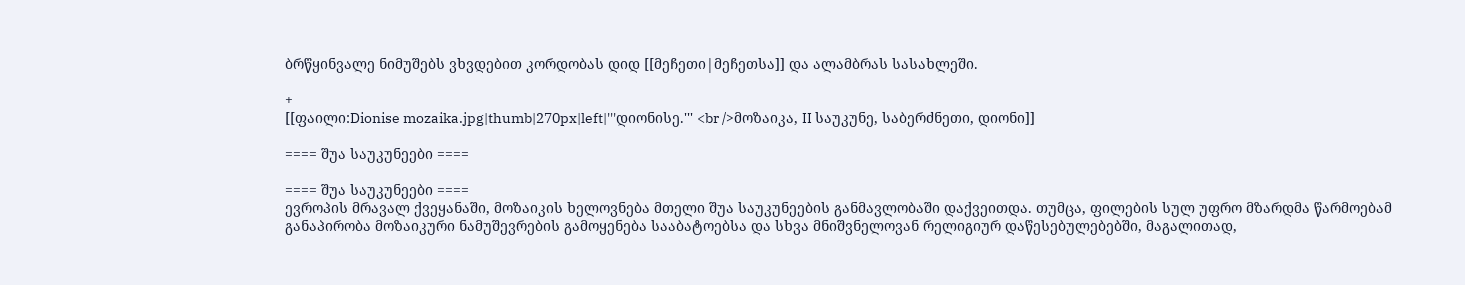ბრწყინვალე ნიმუშებს ვხვდებით კორდობას დიდ [[მეჩეთი|მეჩეთსა]] და ალამბრას სასახლეში.

+
[[ფაილი:Dionise mozaika.jpg|thumb|270px|left|'''დიონისე.''' <br />მოზაიკა, II საუკუნე, საბერძნეთი, დიონი]]

==== შუა საუკუნეები ====

==== შუა საუკუნეები ====
ევროპის მრავალ ქვეყანაში, მოზაიკის ხელოვნება მთელი შუა საუკუნეების განმავლობაში დაქვეითდა. თუმცა, ფილების სულ უფრო მზარდმა წარმოებამ განაპირობა მოზაიკური ნამუშევრების გამოყენება სააბატოებსა და სხვა მნიშვნელოვან რელიგიურ დაწესებულებებში, მაგალითად,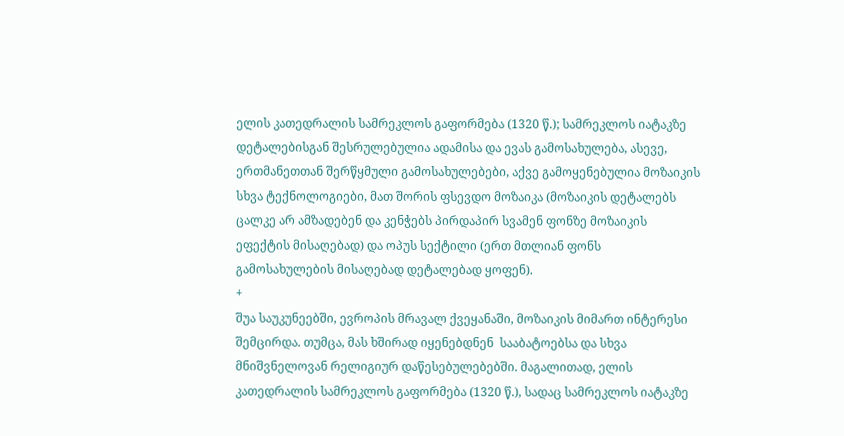ელის კათედრალის სამრეკლოს გაფორმება (1320 წ.); სამრეკლოს იატაკზე დეტალებისგან შესრულებულია ადამისა და ევას გამოსახულება, ასევე, ერთმანეთთან შერწყმული გამოსახულებები, აქვე გამოყენებულია მოზაიკის სხვა ტექნოლოგიები, მათ შორის ფსევდო მოზაიკა (მოზაიკის დეტალებს ცალკე არ ამზადებენ და კენჭებს პირდაპირ სვამენ ფონზე მოზაიკის ეფექტის მისაღებად) და ოპუს სექტილი (ერთ მთლიან ფონს გამოსახულების მისაღებად დეტალებად ყოფენ).
+
შუა საუკუნეებში, ევროპის მრავალ ქვეყანაში, მოზაიკის მიმართ ინტერესი შემცირდა. თუმცა, მას ხშირად იყენებდნენ  სააბატოებსა და სხვა მნიშვნელოვან რელიგიურ დაწესებულებებში. მაგალითად, ელის კათედრალის სამრეკლოს გაფორმება (1320 წ.), სადაც სამრეკლოს იატაკზე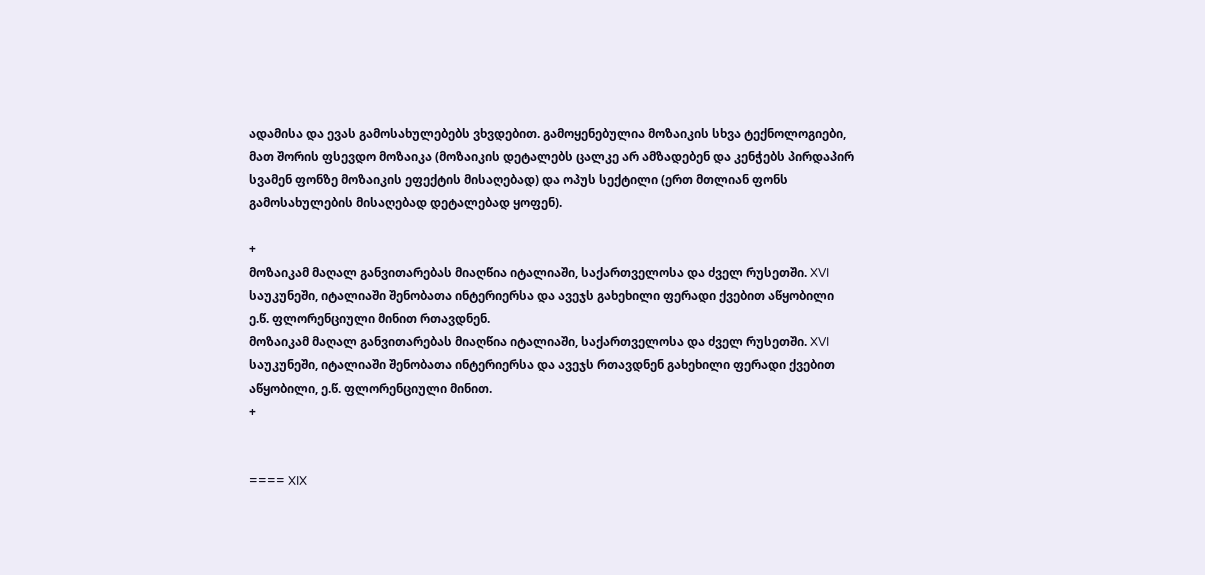ადამისა და ევას გამოსახულებებს ვხვდებით. გამოყენებულია მოზაიკის სხვა ტექნოლოგიები, მათ შორის ფსევდო მოზაიკა (მოზაიკის დეტალებს ცალკე არ ამზადებენ და კენჭებს პირდაპირ სვამენ ფონზე მოზაიკის ეფექტის მისაღებად) და ოპუს სექტილი (ერთ მთლიან ფონს გამოსახულების მისაღებად დეტალებად ყოფენ).

+
მოზაიკამ მაღალ განვითარებას მიაღწია იტალიაში, საქართველოსა და ძველ რუსეთში. XVI საუკუნეში, იტალიაში შენობათა ინტერიერსა და ავეჯს გახეხილი ფერადი ქვებით აწყობილი ე.წ. ფლორენციული მინით რთავდნენ.
მოზაიკამ მაღალ განვითარებას მიაღწია იტალიაში, საქართველოსა და ძველ რუსეთში. XVI საუკუნეში, იტალიაში შენობათა ინტერიერსა და ავეჯს რთავდნენ გახეხილი ფერადი ქვებით აწყობილი, ე.წ. ფლორენციული მინით.
+


==== XIX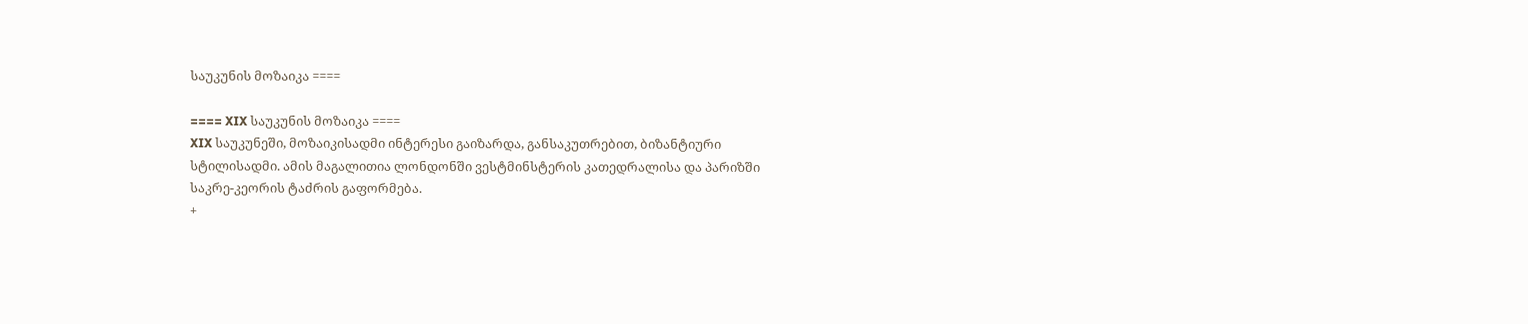საუკუნის მოზაიკა ====

==== XIX საუკუნის მოზაიკა ====
XIX საუკუნეში, მოზაიკისადმი ინტერესი გაიზარდა, განსაკუთრებით, ბიზანტიური სტილისადმი. ამის მაგალითია ლონდონში ვესტმინსტერის კათედრალისა და პარიზში  საკრე-კეორის ტაძრის გაფორმება.
+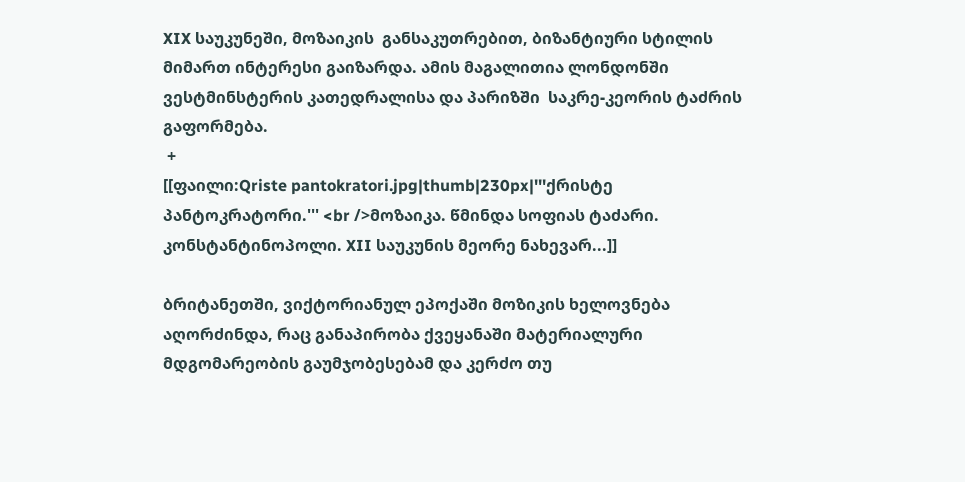XIX საუკუნეში, მოზაიკის  განსაკუთრებით, ბიზანტიური სტილის მიმართ ინტერესი გაიზარდა. ამის მაგალითია ლონდონში ვესტმინსტერის კათედრალისა და პარიზში  საკრე-კეორის ტაძრის გაფორმება.
 +
[[ფაილი:Qriste pantokratori.jpg|thumb|230px|'''ქრისტე პანტოკრატორი.''' <br />მოზაიკა. წმინდა სოფიას ტაძარი. კონსტანტინოპოლი. XII საუკუნის მეორე ნახევარ...]]

ბრიტანეთში, ვიქტორიანულ ეპოქაში მოზიკის ხელოვნება აღორძინდა, რაც განაპირობა ქვეყანაში მატერიალური მდგომარეობის გაუმჯობესებამ და კერძო თუ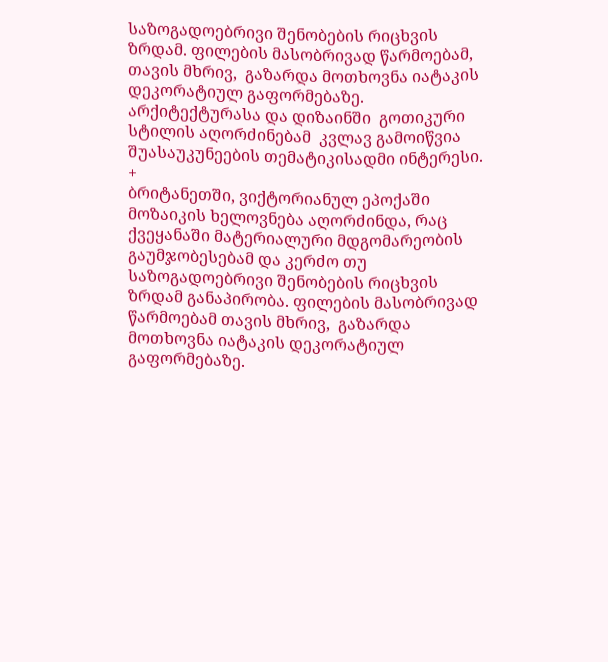საზოგადოებრივი შენობების რიცხვის ზრდამ. ფილების მასობრივად წარმოებამ, თავის მხრივ,  გაზარდა მოთხოვნა იატაკის დეკორატიულ გაფორმებაზე. არქიტექტურასა და დიზაინში  გოთიკური სტილის აღორძინებამ  კვლავ გამოიწვია შუასაუკუნეების თემატიკისადმი ინტერესი.
+
ბრიტანეთში, ვიქტორიანულ ეპოქაში მოზაიკის ხელოვნება აღორძინდა, რაც ქვეყანაში მატერიალური მდგომარეობის გაუმჯობესებამ და კერძო თუ საზოგადოებრივი შენობების რიცხვის ზრდამ განაპირობა. ფილების მასობრივად წარმოებამ თავის მხრივ,  გაზარდა მოთხოვნა იატაკის დეკორატიულ გაფორმებაზე.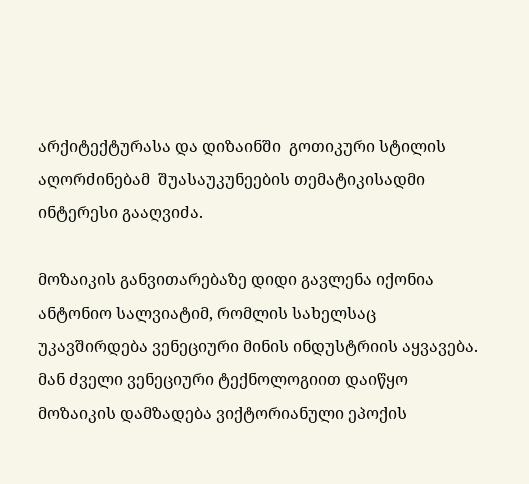არქიტექტურასა და დიზაინში  გოთიკური სტილის აღორძინებამ  შუასაუკუნეების თემატიკისადმი ინტერესი გააღვიძა.

მოზაიკის განვითარებაზე დიდი გავლენა იქონია ანტონიო სალვიატიმ, რომლის სახელსაც უკავშირდება ვენეციური მინის ინდუსტრიის აყვავება. მან ძველი ვენეციური ტექნოლოგიით დაიწყო მოზაიკის დამზადება ვიქტორიანული ეპოქის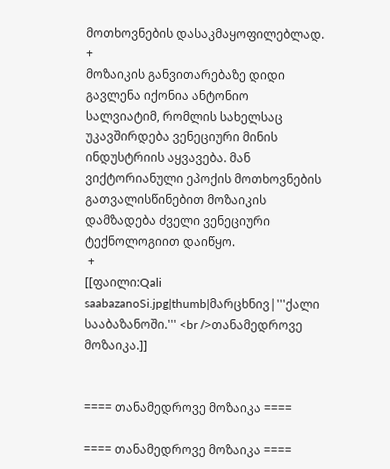მოთხოვნების დასაკმაყოფილებლად.
+
მოზაიკის განვითარებაზე დიდი გავლენა იქონია ანტონიო სალვიატიმ, რომლის სახელსაც უკავშირდება ვენეციური მინის ინდუსტრიის აყვავება. მან ვიქტორიანული ეპოქის მოთხოვნების გათვალისწინებით მოზაიკის დამზადება ძველი ვენეციური ტექნოლოგიით დაიწყო.
 +
[[ფაილი:Qali saabazanoSi.jpg|thumb|მარცხნივ|'''ქალი სააბაზანოში.''' <br />თანამედროვე მოზაიკა.]]


==== თანამედროვე მოზაიკა ====

==== თანამედროვე მოზაიკა ====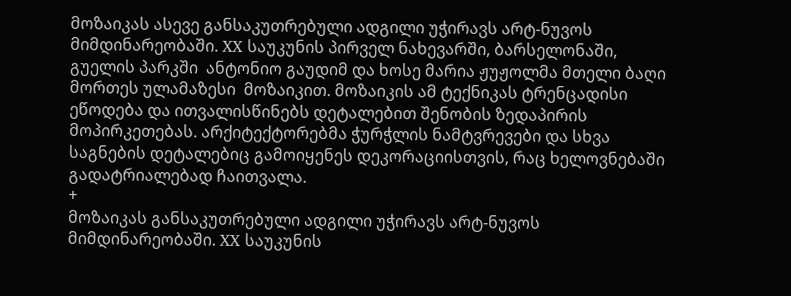მოზაიკას ასევე განსაკუთრებული ადგილი უჭირავს არტ-ნუვოს მიმდინარეობაში. XX საუკუნის პირველ ნახევარში, ბარსელონაში, გუელის პარკში  ანტონიო გაუდიმ და ხოსე მარია ჟუჟოლმა მთელი ბაღი მორთეს ულამაზესი  მოზაიკით. მოზაიკის ამ ტექნიკას ტრენცადისი ეწოდება და ითვალისწინებს დეტალებით შენობის ზედაპირის მოპირკეთებას. არქიტექტორებმა ჭურჭლის ნამტვრევები და სხვა საგნების დეტალებიც გამოიყენეს დეკორაციისთვის, რაც ხელოვნებაში გადატრიალებად ჩაითვალა.
+
მოზაიკას განსაკუთრებული ადგილი უჭირავს არტ-ნუვოს მიმდინარეობაში. XX საუკუნის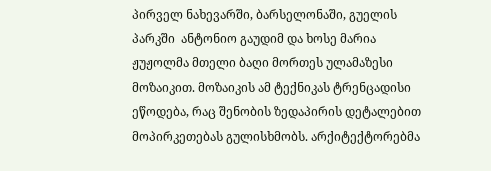პირველ ნახევარში, ბარსელონაში, გუელის პარკში  ანტონიო გაუდიმ და ხოსე მარია ჟუჟოლმა მთელი ბაღი მორთეს ულამაზესი  მოზაიკით. მოზაიკის ამ ტექნიკას ტრენცადისი ეწოდება, რაც შენობის ზედაპირის დეტალებით მოპირკეთებას გულისხმობს. არქიტექტორებმა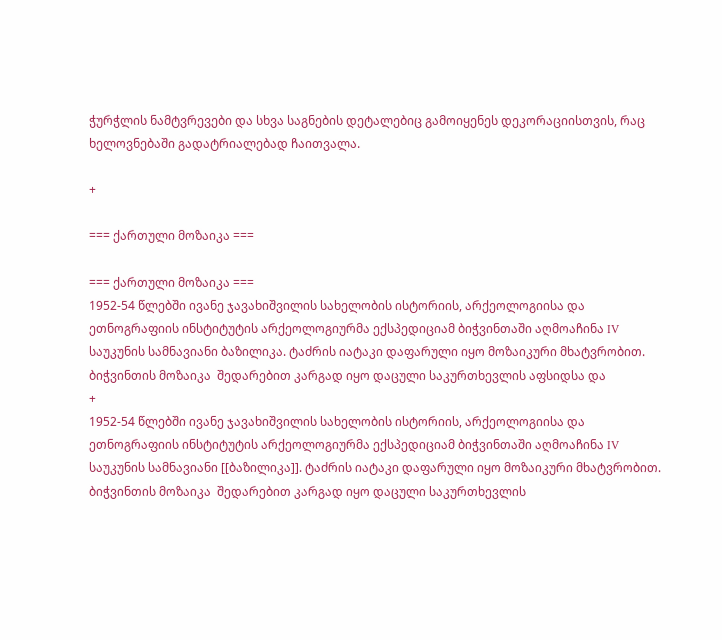ჭურჭლის ნამტვრევები და სხვა საგნების დეტალებიც გამოიყენეს დეკორაციისთვის, რაც ხელოვნებაში გადატრიალებად ჩაითვალა.

+

=== ქართული მოზაიკა ===

=== ქართული მოზაიკა ===
1952-54 წლებში ივანე ჯავახიშვილის სახელობის ისტორიის, არქეოლოგიისა და ეთნოგრაფიის ინსტიტუტის არქეოლოგიურმა ექსპედიციამ ბიჭვინთაში აღმოაჩინა IV საუკუნის სამნავიანი ბაზილიკა. ტაძრის იატაკი დაფარული იყო მოზაიკური მხატვრობით. ბიჭვინთის მოზაიკა  შედარებით კარგად იყო დაცული საკურთხევლის აფსიდსა და
+
1952-54 წლებში ივანე ჯავახიშვილის სახელობის ისტორიის, არქეოლოგიისა და ეთნოგრაფიის ინსტიტუტის არქეოლოგიურმა ექსპედიციამ ბიჭვინთაში აღმოაჩინა IV საუკუნის სამნავიანი [[ბაზილიკა]]. ტაძრის იატაკი დაფარული იყო მოზაიკური მხატვრობით. ბიჭვინთის მოზაიკა  შედარებით კარგად იყო დაცული საკურთხევლის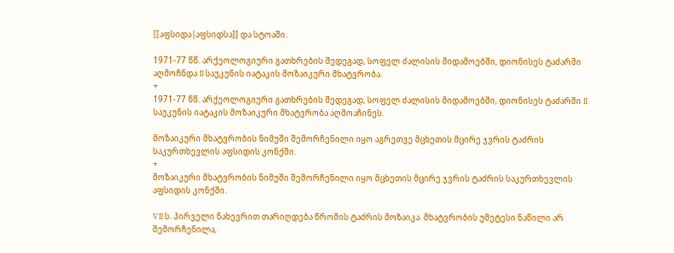[[აფსიდა|აფსიდსა]] და სტოაში.

1971-77 წწ. არქეოლოგიური გათხრების შედეგად, სოფელ ძალისის მიდამოებში, დიონისეს ტაძარში აღმოჩნდა II საუკუნის იატაკის მოზაიკური მხატვრობა.
+
1971-77 წწ. არქეოლოგიური გათხრების შედეგად, სოფელ ძალისის მიდამოებში, დიონისეს ტაძარში II საუკუნის იატაკის მოზაიკური მხატვრობა აღმოაჩინეს.

მოზაიკური მხატვრობის ნიმუში შემორჩენილი იყო აგრეთვე მცხეთის მცირე ჯვრის ტაძრის საკურთხევლის აფსიდის კონქში.
+
მოზაიკური მხატვრობის ნიმუში შემორჩენილი იყო მცხეთის მცირე ჯვრის ტაძრის საკურთხევლის აფსიდის კონქში.

VII ს. პირველი ნახევრით თარიღდება წრომის ტაძრის მოზაიკა. მხატვრობის უმეტესი ნაწილი არ შემორჩენილა,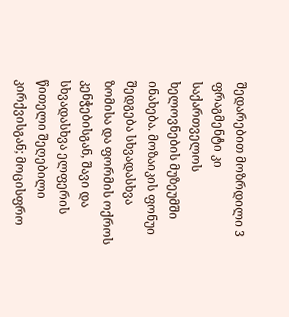შედარებით მოზრდილი 3 ფრაგმენტი კი საქართველოს ხელოვნების მუზეუმში ინახება. მოზაიკის ფონუი შედგება სხვადასხვა ზომისა და ფორმის ოქროს კენჭებისგან, შავი და სხვადასხვა ელფერის წითელი შეღებილი კირქვისგან; მოცისფრო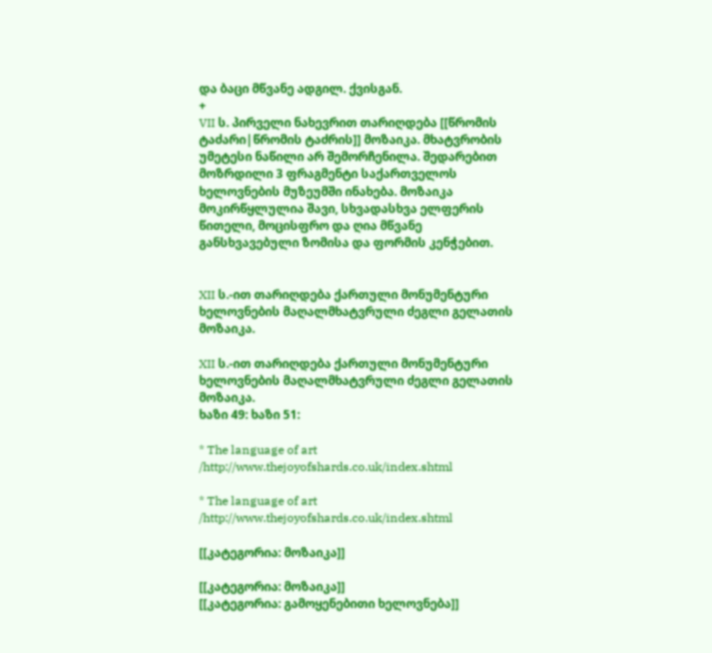და ბაცი მწვანე ადგილ. ქვისგან.
+
VII ს. პირველი ნახევრით თარიღდება [[წრომის ტაძარი|წრომის ტაძრის]] მოზაიკა. მხატვრობის უმეტესი ნაწილი არ შემორჩენილა. შედარებით მოზრდილი 3 ფრაგმენტი საქართველოს ხელოვნების მუზეუმში ინახება. მოზაიკა მოკირწყლულია შავი, სხვადასხვა ელფერის წითელი, მოცისფრო და ღია მწვანე განსხვავებული ზომისა და ფორმის კენჭებით.


XII ს.-ით თარიღდება ქართული მონუმენტური ხელოვნების მაღალმხატვრული ძეგლი გელათის მოზაიკა.

XII ს.-ით თარიღდება ქართული მონუმენტური ხელოვნების მაღალმხატვრული ძეგლი გელათის მოზაიკა.
ხაზი 49: ხაზი 51:

* The language of art /http://www.thejoyofshards.co.uk/index.shtml

* The language of art /http://www.thejoyofshards.co.uk/index.shtml

[[კატეგორია: მოზაიკა]]

[[კატეგორია: მოზაიკა]]
[[კატეგორია: გამოყენებითი ხელოვნება]]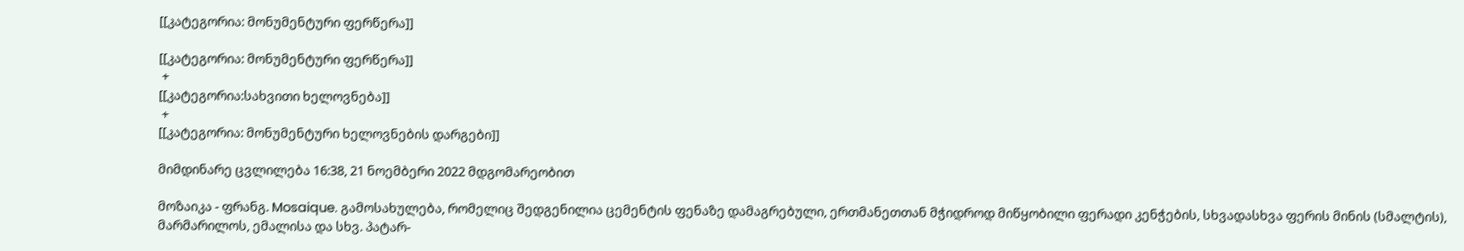[[კატეგორია: მონუმენტური ფერწერა]]

[[კატეგორია: მონუმენტური ფერწერა]]
 +
[[კატეგორია:სახვითი ხელოვნება]]
 +
[[კატეგორია: მონუმენტური ხელოვნების დარგები]]

მიმდინარე ცვლილება 16:38, 21 ნოემბერი 2022 მდგომარეობით

მოზაიკა - ფრანგ. Mosaique. გამოსახულება, რომელიც შედგენილია ცემენტის ფენაზე დამაგრებული, ერთმანეთთან მჭიდროდ მიწყობილი ფერადი კენჭების, სხვადასხვა ფერის მინის (სმალტის), მარმარილოს, ემალისა და სხვ. პატარ-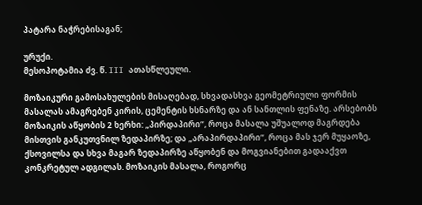პატარა ნაჭრებისაგან;

ურუქი.
მესოპოტამია ძვ. წ. III ათასწლეული.

მოზაიკური გამოსახულების მისაღებად, სხვადასხვა გეომეტრიული ფორმის მასალას ამაგრებენ კირის, ცემენტის ხსნარზე და ან სანთლის ფენაზე. არსებობს მოზაიკის აწყობის 2 ხერხი: „პირდაპირი“, როცა მასალა უშუალოდ მაგრდება მისთვის განკუთვნილ ზედაპირზე; და „არაპირდაპირი“, როცა მას ჯერ მუყაოზე, ქსოვილსა და სხვა მაგარ ზედაპირზე აწყობენ და მოგვიანებით გადააქვთ კონკრეტულ ადგილას. მოზაიკის მასალა, როგორც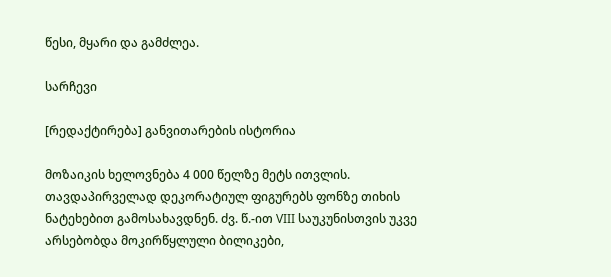წესი, მყარი და გამძლეა.

სარჩევი

[რედაქტირება] განვითარების ისტორია

მოზაიკის ხელოვნება 4 000 წელზე მეტს ითვლის. თავდაპირველად დეკორატიულ ფიგურებს ფონზე თიხის ნატეხებით გამოსახავდნენ. ძვ. წ.-ით VIII საუკუნისთვის უკვე არსებობდა მოკირწყლული ბილიკები,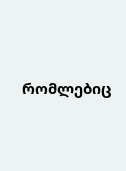რომლებიც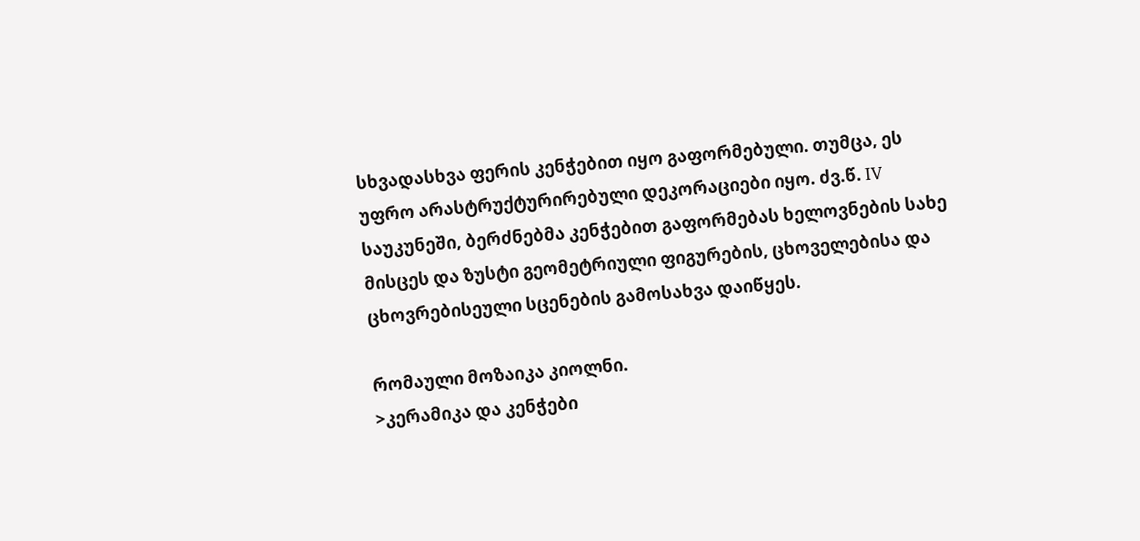სხვადასხვა ფერის კენჭებით იყო გაფორმებული. თუმცა, ეს უფრო არასტრუქტურირებული დეკორაციები იყო. ძვ.წ. IV საუკუნეში, ბერძნებმა კენჭებით გაფორმებას ხელოვნების სახე მისცეს და ზუსტი გეომეტრიული ფიგურების, ცხოველებისა და ცხოვრებისეული სცენების გამოსახვა დაიწყეს.

რომაული მოზაიკა კიოლნი.
>კერამიკა და კენჭები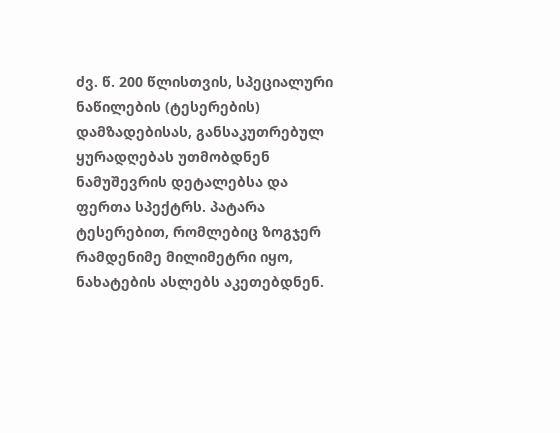ძვ. წ. 200 წლისთვის, სპეციალური ნაწილების (ტესერების) დამზადებისას, განსაკუთრებულ ყურადღებას უთმობდნენ ნამუშევრის დეტალებსა და ფერთა სპექტრს. პატარა ტესერებით, რომლებიც ზოგჯერ რამდენიმე მილიმეტრი იყო, ნახატების ასლებს აკეთებდნენ.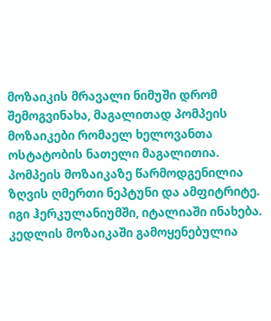მოზაიკის მრავალი ნიმუში დრომ შემოგვინახა, მაგალითად პომპეის მოზაიკები რომაელ ხელოვანთა ოსტატობის ნათელი მაგალითია. პომპეის მოზაიკაზე წარმოდგენილია ზღვის ღმერთი ნეპტუნი და ამფიტრიტე. იგი ჰერკულანიუმში, იტალიაში ინახება. კედლის მოზაიკაში გამოყენებულია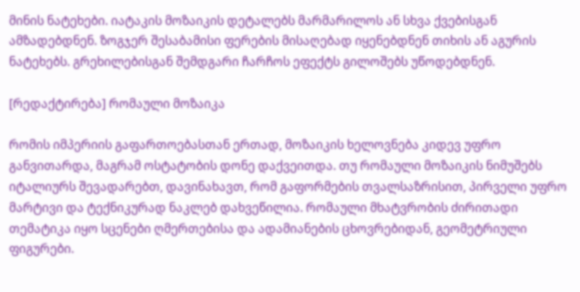მინის ნატეხები. იატაკის მოზაიკის დეტალებს მარმარილოს ან სხვა ქვებისგან ამზადებდნენ. ზოგჯერ შესაბამისი ფერების მისაღებად იყენებდნენ თიხის ან აგურის ნატეხებს. გრეხილებისგან შემდგარი ჩარჩოს ეფექტს გილოშებს უწოდებდნენ.

[რედაქტირება] რომაული მოზაიკა

რომის იმპერიის გაფართოებასთან ერთად, მოზაიკის ხელოვნება კიდევ უფრო განვითარდა, მაგრამ ოსტატობის დონე დაქვეითდა. თუ რომაული მოზაიკის ნიმუშებს იტალიურს შევადარებთ, დავინახავთ, რომ გაფორმების თვალსაზრისით, პირველი უფრო მარტივი და ტექნიკურად ნაკლებ დახვეწილია. რომაული მხატვრობის ძირითადი თემატიკა იყო სცენები ღმერთებისა და ადამიანების ცხოვრებიდან, გეომეტრიული ფიგურები.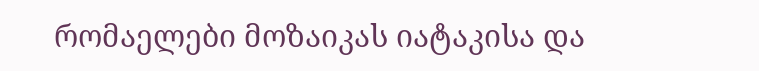რომაელები მოზაიკას იატაკისა და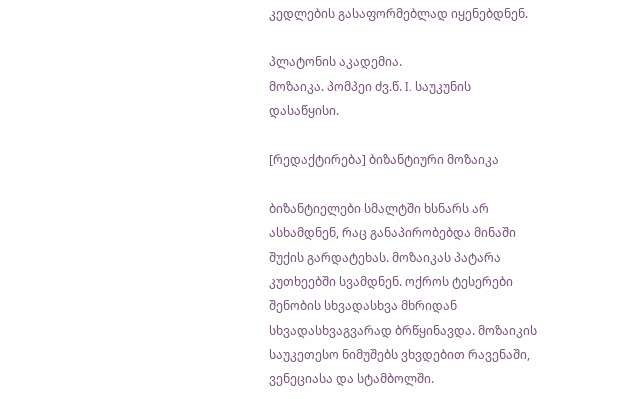კედლების გასაფორმებლად იყენებდნენ.

პლატონის აკადემია.
მოზაიკა. პომპეი ძვ.წ. I. საუკუნის დასაწყისი.

[რედაქტირება] ბიზანტიური მოზაიკა

ბიზანტიელები სმალტში ხსნარს არ ასხამდნენ, რაც განაპირობებდა მინაში შუქის გარდატეხას. მოზაიკას პატარა კუთხეებში სვამდნენ. ოქროს ტესერები შენობის სხვადასხვა მხრიდან სხვადასხვაგვარად ბრწყინავდა. მოზაიკის საუკეთესო ნიმუშებს ვხვდებით რავენაში, ვენეციასა და სტამბოლში.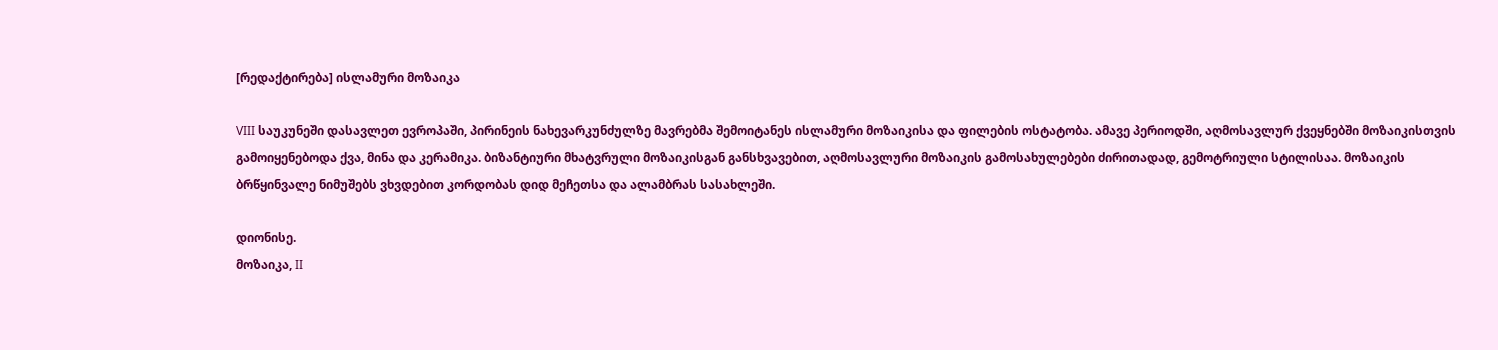[რედაქტირება] ისლამური მოზაიკა

VIII საუკუნეში დასავლეთ ევროპაში, პირინეის ნახევარკუნძულზე მავრებმა შემოიტანეს ისლამური მოზაიკისა და ფილების ოსტატობა. ამავე პერიოდში, აღმოსავლურ ქვეყნებში მოზაიკისთვის გამოიყენებოდა ქვა, მინა და კერამიკა. ბიზანტიური მხატვრული მოზაიკისგან განსხვავებით, აღმოსავლური მოზაიკის გამოსახულებები ძირითადად, გემოტრიული სტილისაა. მოზაიკის ბრწყინვალე ნიმუშებს ვხვდებით კორდობას დიდ მეჩეთსა და ალამბრას სასახლეში.

დიონისე.
მოზაიკა, II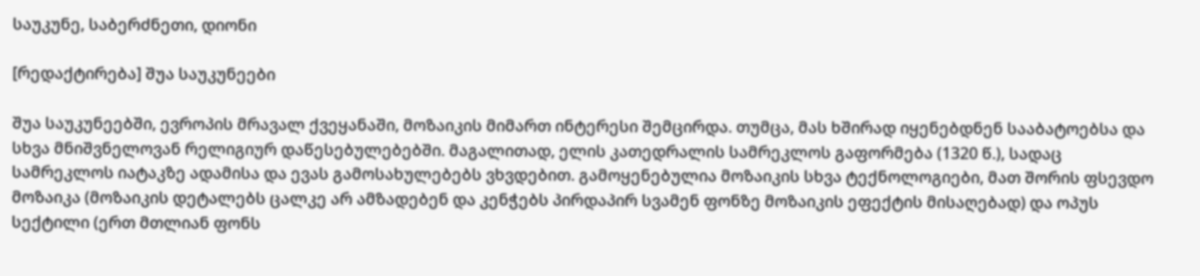საუკუნე, საბერძნეთი, დიონი

[რედაქტირება] შუა საუკუნეები

შუა საუკუნეებში, ევროპის მრავალ ქვეყანაში, მოზაიკის მიმართ ინტერესი შემცირდა. თუმცა, მას ხშირად იყენებდნენ სააბატოებსა და სხვა მნიშვნელოვან რელიგიურ დაწესებულებებში. მაგალითად, ელის კათედრალის სამრეკლოს გაფორმება (1320 წ.), სადაც სამრეკლოს იატაკზე ადამისა და ევას გამოსახულებებს ვხვდებით. გამოყენებულია მოზაიკის სხვა ტექნოლოგიები, მათ შორის ფსევდო მოზაიკა (მოზაიკის დეტალებს ცალკე არ ამზადებენ და კენჭებს პირდაპირ სვამენ ფონზე მოზაიკის ეფექტის მისაღებად) და ოპუს სექტილი (ერთ მთლიან ფონს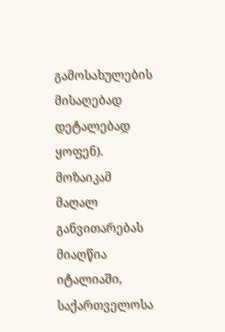გამოსახულების მისაღებად დეტალებად ყოფენ). მოზაიკამ მაღალ განვითარებას მიაღწია იტალიაში, საქართველოსა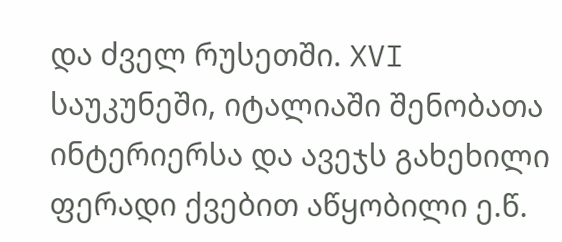და ძველ რუსეთში. XVI საუკუნეში, იტალიაში შენობათა ინტერიერსა და ავეჯს გახეხილი ფერადი ქვებით აწყობილი ე.წ.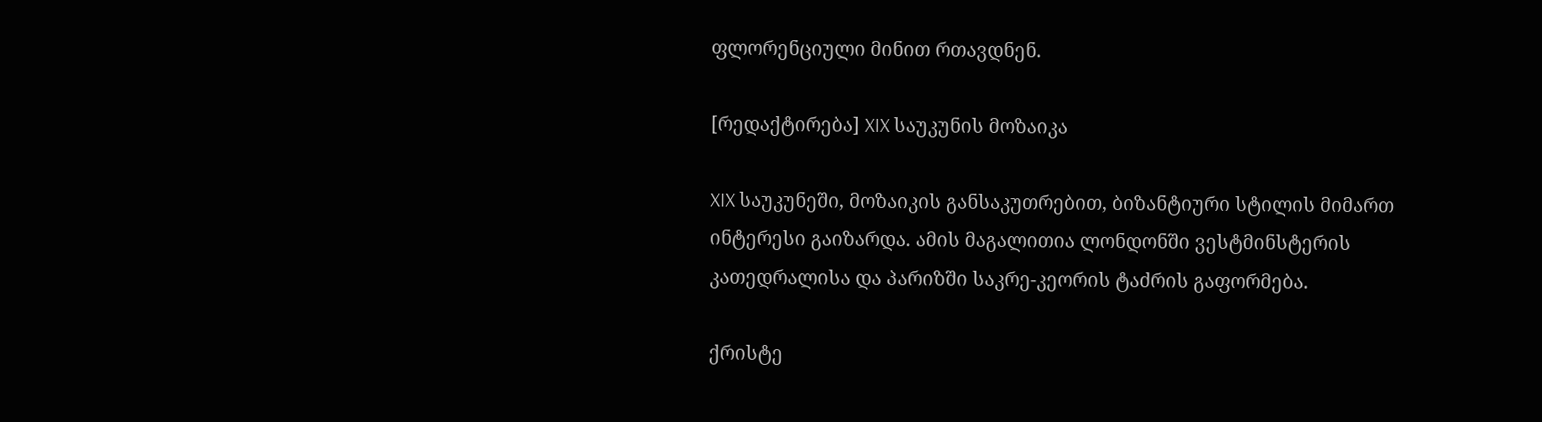ფლორენციული მინით რთავდნენ.

[რედაქტირება] XIX საუკუნის მოზაიკა

XIX საუკუნეში, მოზაიკის განსაკუთრებით, ბიზანტიური სტილის მიმართ ინტერესი გაიზარდა. ამის მაგალითია ლონდონში ვესტმინსტერის კათედრალისა და პარიზში საკრე-კეორის ტაძრის გაფორმება.

ქრისტე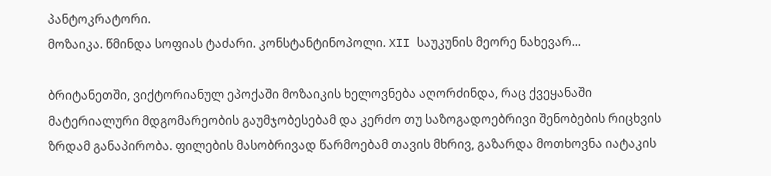პანტოკრატორი.
მოზაიკა. წმინდა სოფიას ტაძარი. კონსტანტინოპოლი. XII საუკუნის მეორე ნახევარ...

ბრიტანეთში, ვიქტორიანულ ეპოქაში მოზაიკის ხელოვნება აღორძინდა, რაც ქვეყანაში მატერიალური მდგომარეობის გაუმჯობესებამ და კერძო თუ საზოგადოებრივი შენობების რიცხვის ზრდამ განაპირობა. ფილების მასობრივად წარმოებამ თავის მხრივ, გაზარდა მოთხოვნა იატაკის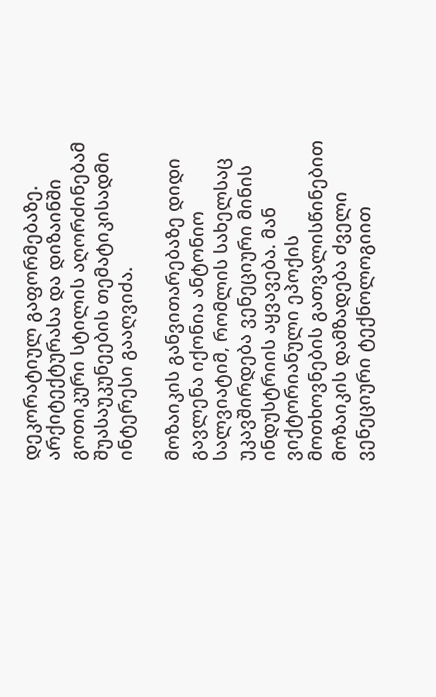დეკორატიულ გაფორმებაზე. არქიტექტურასა და დიზაინში გოთიკური სტილის აღორძინებამ შუასაუკუნეების თემატიკისადმი ინტერესი გააღვიძა.

მოზაიკის განვითარებაზე დიდი გავლენა იქონია ანტონიო სალვიატიმ, რომლის სახელსაც უკავშირდება ვენეციური მინის ინდუსტრიის აყვავება. მან ვიქტორიანული ეპოქის მოთხოვნების გათვალისწინებით მოზაიკის დამზადება ძველი ვენეციური ტექნოლოგიით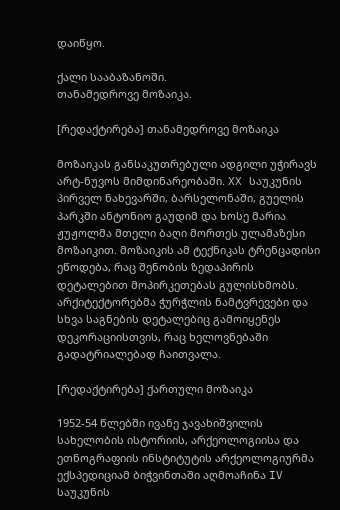დაიწყო.

ქალი სააბაზანოში.
თანამედროვე მოზაიკა.

[რედაქტირება] თანამედროვე მოზაიკა

მოზაიკას განსაკუთრებული ადგილი უჭირავს არტ-ნუვოს მიმდინარეობაში. XX საუკუნის პირველ ნახევარში, ბარსელონაში, გუელის პარკში ანტონიო გაუდიმ და ხოსე მარია ჟუჟოლმა მთელი ბაღი მორთეს ულამაზესი მოზაიკით. მოზაიკის ამ ტექნიკას ტრენცადისი ეწოდება, რაც შენობის ზედაპირის დეტალებით მოპირკეთებას გულისხმობს. არქიტექტორებმა ჭურჭლის ნამტვრევები და სხვა საგნების დეტალებიც გამოიყენეს დეკორაციისთვის, რაც ხელოვნებაში გადატრიალებად ჩაითვალა.

[რედაქტირება] ქართული მოზაიკა

1952-54 წლებში ივანე ჯავახიშვილის სახელობის ისტორიის, არქეოლოგიისა და ეთნოგრაფიის ინსტიტუტის არქეოლოგიურმა ექსპედიციამ ბიჭვინთაში აღმოაჩინა IV საუკუნის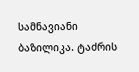სამნავიანი ბაზილიკა. ტაძრის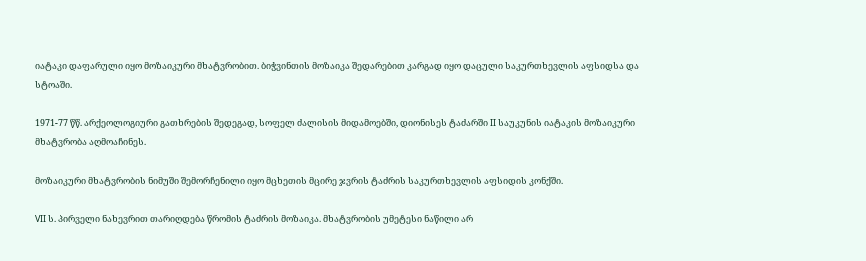იატაკი დაფარული იყო მოზაიკური მხატვრობით. ბიჭვინთის მოზაიკა შედარებით კარგად იყო დაცული საკურთხევლის აფსიდსა და სტოაში.

1971-77 წწ. არქეოლოგიური გათხრების შედეგად, სოფელ ძალისის მიდამოებში, დიონისეს ტაძარში II საუკუნის იატაკის მოზაიკური მხატვრობა აღმოაჩინეს.

მოზაიკური მხატვრობის ნიმუში შემორჩენილი იყო მცხეთის მცირე ჯვრის ტაძრის საკურთხევლის აფსიდის კონქში.

VII ს. პირველი ნახევრით თარიღდება წრომის ტაძრის მოზაიკა. მხატვრობის უმეტესი ნაწილი არ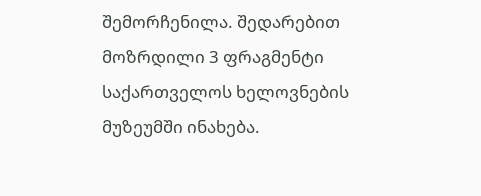შემორჩენილა. შედარებით მოზრდილი 3 ფრაგმენტი საქართველოს ხელოვნების მუზეუმში ინახება.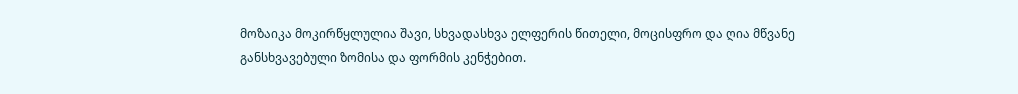მოზაიკა მოკირწყლულია შავი, სხვადასხვა ელფერის წითელი, მოცისფრო და ღია მწვანე განსხვავებული ზომისა და ფორმის კენჭებით.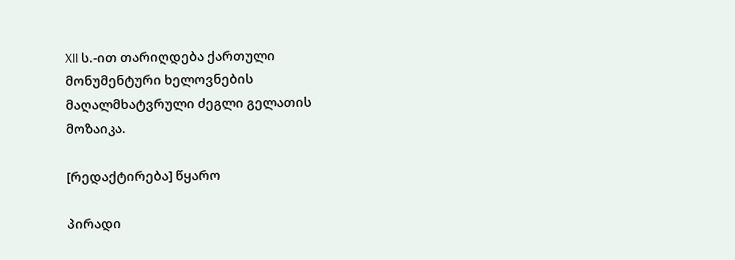XII ს.-ით თარიღდება ქართული მონუმენტური ხელოვნების მაღალმხატვრული ძეგლი გელათის მოზაიკა.

[რედაქტირება] წყარო

პირადი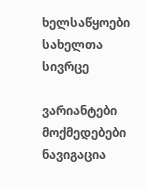ხელსაწყოები
სახელთა სივრცე

ვარიანტები
მოქმედებები
ნავიგაცია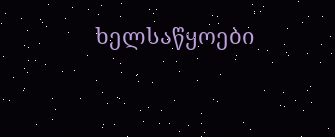ხელსაწყოები